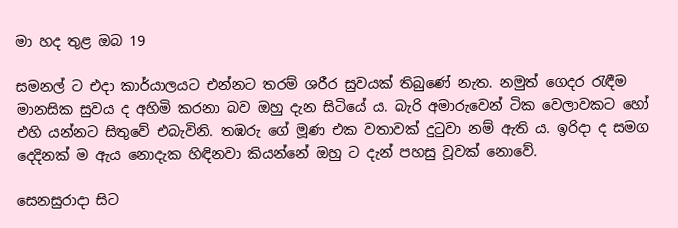මා හද තුළ ඔබ 19

සමනල් ට එදා කාර්යාලයට එන්නට තරම් ශරීර සුවයක් තිබුණේ නැත. නමුත් ගෙදර රැඳීම මානසික සුවය ද අහිමි කරනා බව ඔහු දැන සිටියේ ය. බැරි අමාරුවෙන් ටික වෙලාවකට හෝ එහි යන්නට සිතුවේ එබැවිනි. තඹරු ගේ මූණ එක වතාවක් දුටුවා නම් ඇති ය. ඉරිදා ද සමග දෙදිනක් ම ඇය නොදැක හිඳිනවා කියන්නේ ඔහු ට දැන් පහසු වූවක් නොවේ.

සෙනසුරාදා සිට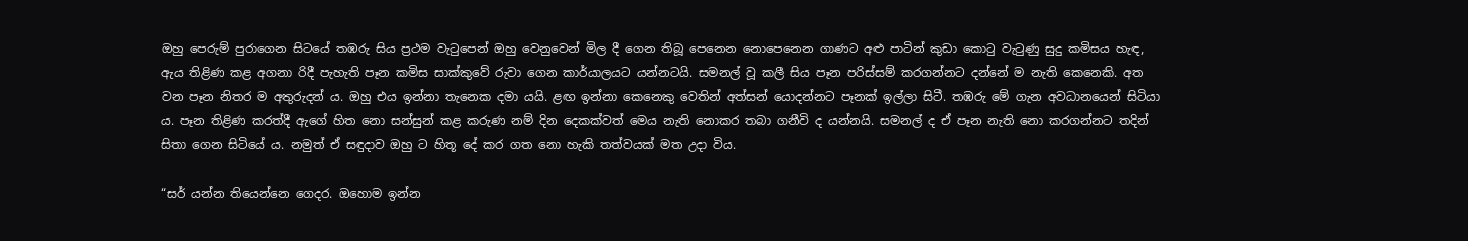ඔහු පෙරුම් පුරාගෙන සිටයේ තඹරු සිය ප්‍රථම වැටුපෙන් ඔහු වෙනුවෙන් මිල දී ගෙන තිබූ පෙනෙන නොපෙනෙන ගාණට අළු පාටින් කුඩා කොටු වැටුණු සුදු කමිසය හැඳ, ඇය තිළිණ කළ අගනා රිදී පැහැති පෑන කමිස සාක්කුවේ රුවා ගෙන කාර්යාලයට යන්නටයි. සමනල් වූ කලී සිය පෑන පරිස්සම් කරගන්නට දන්නේ ම නැති කෙනෙකි. අත වන පෑන නිතර ම අතුරුදන් ය. ඔහු එය ඉන්නා තැනෙක දමා යයි. ළඟ ඉන්නා කෙනෙකු වෙතින් අත්සන් යොදන්නට පෑනක් ඉල්ලා සිටී. තඹරු මේ ගැන අවධානයෙන් සිටියා ය. පෑන තිළිණ කරත්දී ඇගේ හිත නො සන්සුන් කළ කරුණ නම් දින දෙකක්වත් මෙය නැති නොකර තබා ගනීවි ද යන්නයි. සමනල් ද ඒ පෑන නැති නො කරගන්නට තදින් සිතා ගෙන සිටියේ ය. නමුත් ඒ සඳුදාව ඔහු ට හිතූ දේ කර ගත නො හැකි තත්වයක් මත උදා විය.

“සර් යන්න තියෙන්නෙ ගෙදර. ඔහොම ඉන්න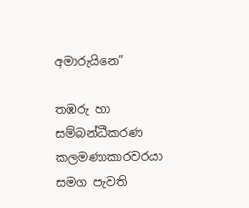අමාරුයිනෙ”

තඹරු හා සම්බන්ධීකරණ කලමණාකාරවරයා සමග පැවති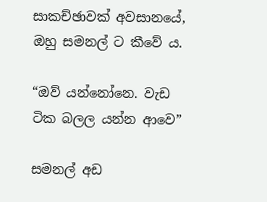සාකච්ඡාවක් අවසානයේ, ඔහු සමනල් ට කීවේ ය.

“ඔව් යන්නෝනෙ. වැඩ ටික බලල යන්න ආවෙ”

සමනල් අඩ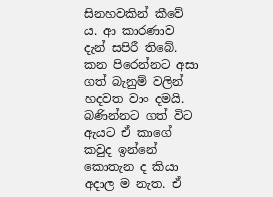සිනහවකින් කීවේ ය. ආ කාරණාව දැන් සපිරී තිබේ. කන පිරෙන්නට අසා ගත් බැනුම් වලින් හදවත වාං දමයි. බණින්නට ගත් විට ඇයට ඒ කාගේ කවුද ඉන්නේ කොතැන ද කියා අදාල ම නැත. ඒ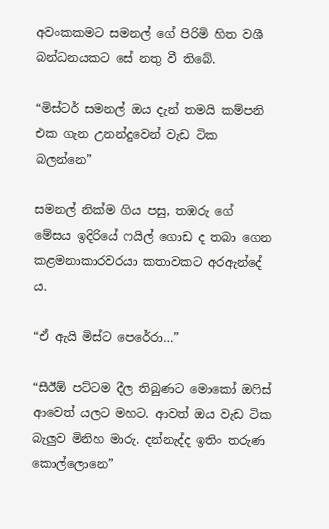අවංකකමට සමනල් ගේ පිරිමි හිත වශී බන්ධනයකට සේ නතු වී තිබේ.

“මිස්ටර් සමනල් ඔය දැන් තමයි කම්පනි එක ගැන උනන්දුවෙන් වැඩ ටික බලන්නෙ”

සමනල් නික්ම ගිය පසු, තඹරු ගේ මේසය ඉදිරියේ ෆයිල් ගොඩ ද තබා ගෙන කළමනාකාරවරයා කතාවකට අරඇන්දේ ය.

“ඒ ඇයි මිස්ට පෙරේරා…”

“සීඊඕ පට්ටම දීල තිබුණට මොකෝ ඔෆිස් ආවෙත් යලට මහට. ආවත් ඔය වැඩ ටික බැලුව මිනිහ මාරු. දන්නැද්ද ඉතිං තරුණ කොල්ලොනෙ”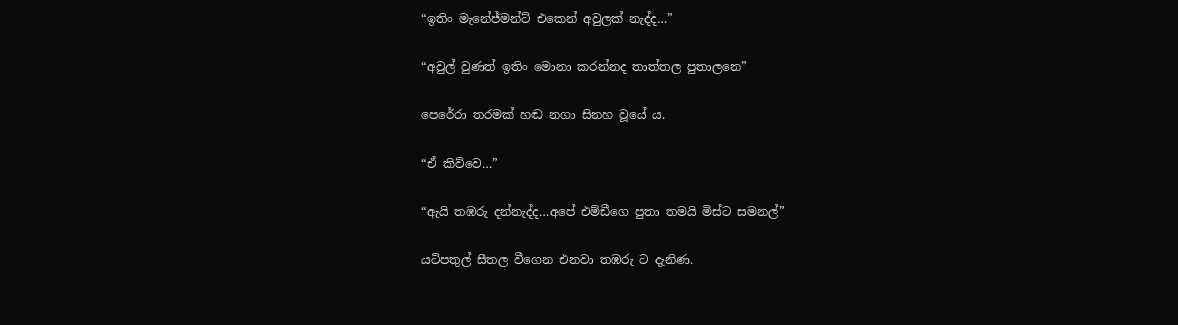“ඉතිං මැනේජ්මන්ට් එකෙන් අවුලක් නැද්ද…”

“අවුල් වුණත් ඉතිං මොනා කරන්නද තාත්තල පුතාලනෙ”

පෙරේරා තරමක් හඬ නගා සිනහ වූයේ ය.

“ඒ කිව්වෙ…”

“ඇයි තඹරු දන්නැද්ද…අපේ එම්ඩීගෙ පුතා තමයි මිස්ට සමනල්”

යටිපතුල් සීතල වීගෙන එනවා තඹරු ට දැනිණ.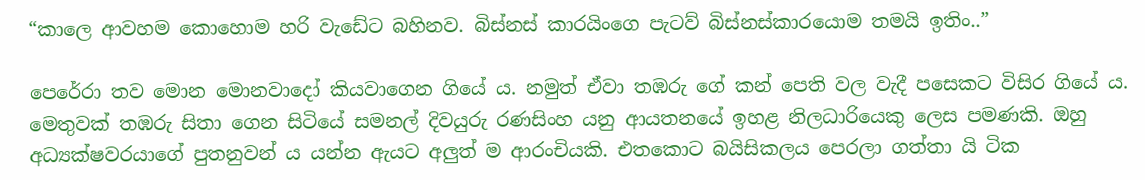“කාලෙ ආවහම කොහොම හරි වැඩේට බහිනව. බිස්නස් කාරයිංගෙ පැටව් බිස්නස්කාරයොම තමයි ඉතිං..”

පෙරේරා තව මොන මොනවාදෝ කියවාගෙන ගියේ ය. නමුත් ඒවා තඹරු ගේ කන් පෙති වල වැදී පසෙකට විසිර ගියේ ය. මෙතුවක් තඹරු සිතා ගෙන සිටියේ සමනල් දිවයුරු රණසිංහ යනු ආයතනයේ ඉහළ නිලධාරියෙකු ලෙස පමණකි. ඔහු අධ්‍යක්ෂවරයාගේ පුතනුවන් ය යන්න ඇයට අලුත් ම ආරංචියකි. එතකොට බයිසිකලය පෙරලා ගත්තා යි ටික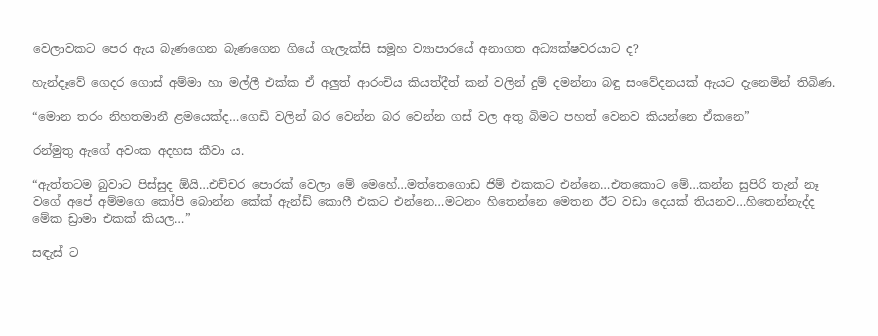වෙලාවකට පෙර ඇය බැණගෙන බැණගෙන ගියේ ගැලැක්සි සමූහ ව්‍යාපාරයේ අනාගත අධ්‍යක්ෂවරයාට ද?

හැන්දෑවේ ගෙදර ගොස් අම්මා හා මල්ලී එක්ක ඒ අලුත් ආරංචිය කියත්දීත් කන් වලින් දුම් දමන්නා බඳු සංවේදනයක් ඇයට දැනෙමින් තිබිණ.

“මොන තරං නිහතමානී ළමයෙක්ද…ගෙඩි වලින් බර වෙන්න බර වෙන්න ගස් වල අතු බිමට පහත් වෙනව කියන්නෙ ඒකනෙ”

රන්මුතු ඇගේ අවංක අදහස කීවා ය.

“ඇත්තටම බුවාට පිස්සුද ඕයි…එච්චර පොරක් වෙලා මේ මෙහේ…මත්තෙගොඩ ජිම් එකකට එන්නෙ…එතකොට මේ…කන්න සුපිරි තැන් නෑ වගේ අපේ අම්මගෙ කෝපි බොන්න කේක් ඇන්ඩ් කොෆී එකට එන්නෙ…මටනං හිතෙන්නෙ මෙතන ඊට වඩා දෙයක් තියනව…හිතෙන්නැද්ද මේක ඩ්‍රාමා එකක් කියල…”

සඳැස් ට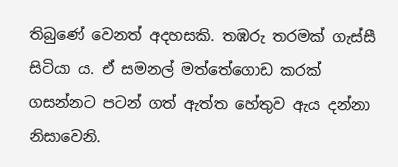තිබුණේ වෙනත් අදහසකි. තඹරු තරමක් ගැස්සී සිටියා ය. ඒ සමනල් මත්තේගොඩ කරක් ගසන්නට පටන් ගත් ඇත්ත හේතුව ඇය දන්නා නිසාවෙනි.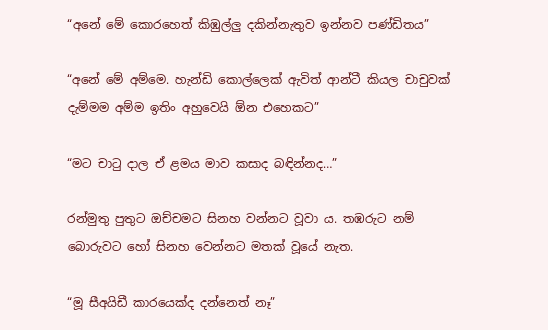“අනේ මේ කොරහෙත් කිඹුල්ලු දකින්නැතුව ඉන්නව පණ්ඩිතය”

“අනේ මේ අම්මෙ. හැන්ඩි කොල්ලෙක් ඇවිත් ආන්ටී කියල චාචුවක් දැම්මම අම්ම ඉතිං අහුවෙයි ඕන එහෙකට”

“මට චාටු දාල ඒ ළමය මාව කසාද බඳින්නද…”

රන්මුතු පුතුට ඔච්චමට සිනහ වන්නට වූවා ය. තඹරුට නම් බොරුවට හෝ සිනහ වෙන්නට මතක් වූයේ නැත.

“මූ සීඅයිඩී කාරයෙක්ද දන්නෙත් නෑ”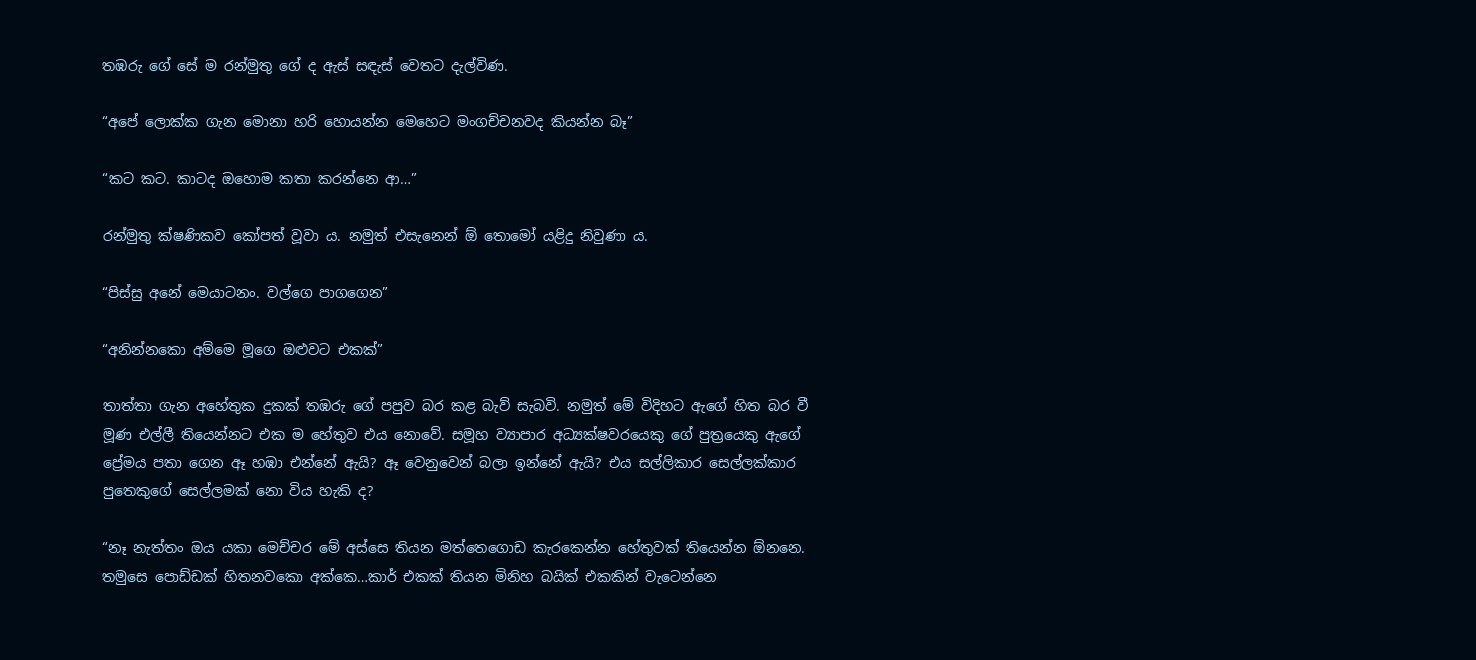තඹරු ගේ සේ ම රන්මුතු ගේ ද ඇස් සඳැස් වෙතට දැල්විණ.

“අපේ ලොක්ක ගැන මොනා හරි හොයන්න මෙහෙට මංගච්චනවද කියන්න බෑ”

“කට කට. කාටද ඔහොම කතා කරන්නෙ ආ…”

රන්මුතු ක්ෂණිකව කෝපත් වූවා ය. නමුත් එසැනෙන් ඕ තොමෝ යළිදු නිවුණා ය.

“පිස්සු අනේ මෙයාටනං. වල්ගෙ පාගගෙන”

“අනින්නකො අම්මෙ මූගෙ ඔළුවට එකක්”

තාත්තා ගැන අහේතුක දුකක් තඹරු ගේ පපුව බර කළ බැව් සැබවි. නමුත් මේ විදිහට ඇගේ හිත බර වී මූණ එල්ලී තියෙන්නට එක ම හේතුව එය නොවේ. සමූහ ව්‍යාපාර අධ්‍යක්ෂවරයෙකු ගේ පුත්‍රයෙකු ඇගේ ප්‍රේමය පතා ගෙන ඈ හඹා එන්නේ ඇයි? ඈ වෙනුවෙන් බලා ඉන්නේ ඇයි? එය සල්ලිකාර සෙල්ලක්කාර පුතෙකුගේ සෙල්ලමක් නො විය හැකි ද?

“නෑ නැත්තං ඔය යකා මෙච්චර මේ අස්සෙ තියන මත්තෙගොඩ කැරකෙන්න හේතුවක් තියෙන්න ඕනනෙ. තමුසෙ පොඩ්ඩක් හිතනවකො අක්කෙ…කාර් එකක් තියන මිනිහ බයික් එකකින් වැටෙන්නෙ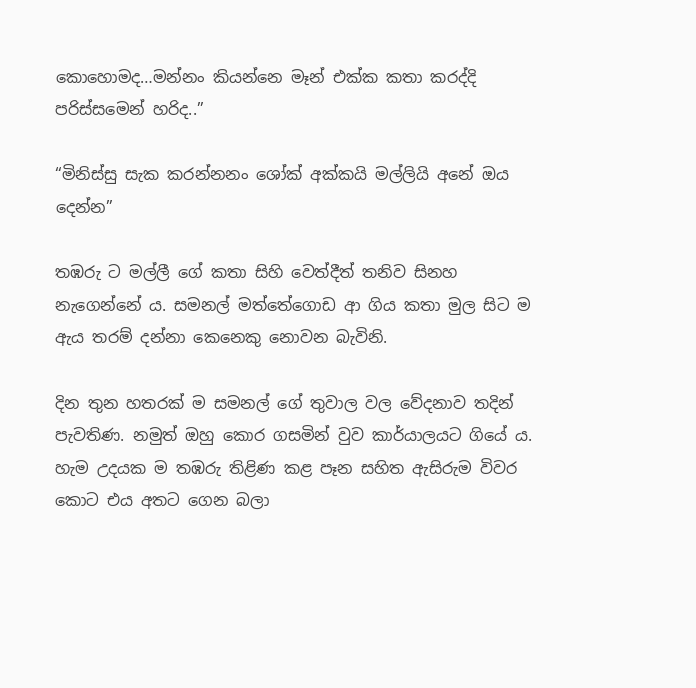කොහොමද…මන්නං කියන්නෙ මෑන් එක්ක කතා කරද්දි පරිස්සමෙන් හරිද..”

“මිනිස්සු සැක කරන්නනං ශෝක් අක්කයි මල්ලියි අනේ ඔය දෙන්න”

තඹරු ට මල්ලී ගේ කතා සිහි වෙත්දීත් තනිව සිනහ නැගෙන්නේ ය. සමනල් මත්තේගොඩ ආ ගිය කතා මුල සිට ම ඇය තරම් දන්නා කෙනෙකු නොවන බැවිනි.

දින තුන හතරක් ම සමනල් ගේ තුවාල වල වේදනාව තදින් පැවතිණ. නමුත් ඔහු කොර ගසමින් වුව කාර්යාලයට ගියේ ය. හැම උදයක ම තඹරු තිළිණ කළ පෑන සහිත ඇසිරුම විවර කොට එය අතට ගෙන බලා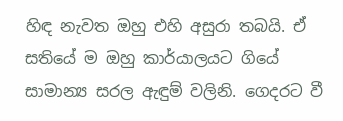හිඳ නැවත ඔහු එහි අසුරා තබයි. ඒ සතියේ ම ඔහු කාර්යාලයට ගියේ සාමාන්‍ය සරල ඇඳුම් වලිනි. ගෙදරට වී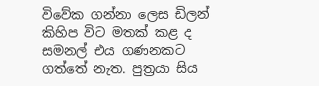විවේක ගන්නා ලෙස ඩිලන් කිහිප විට මතක් කළ ද සමනල් එය ගණනකට ගත්තේ නැත. පුත්‍රයා සිය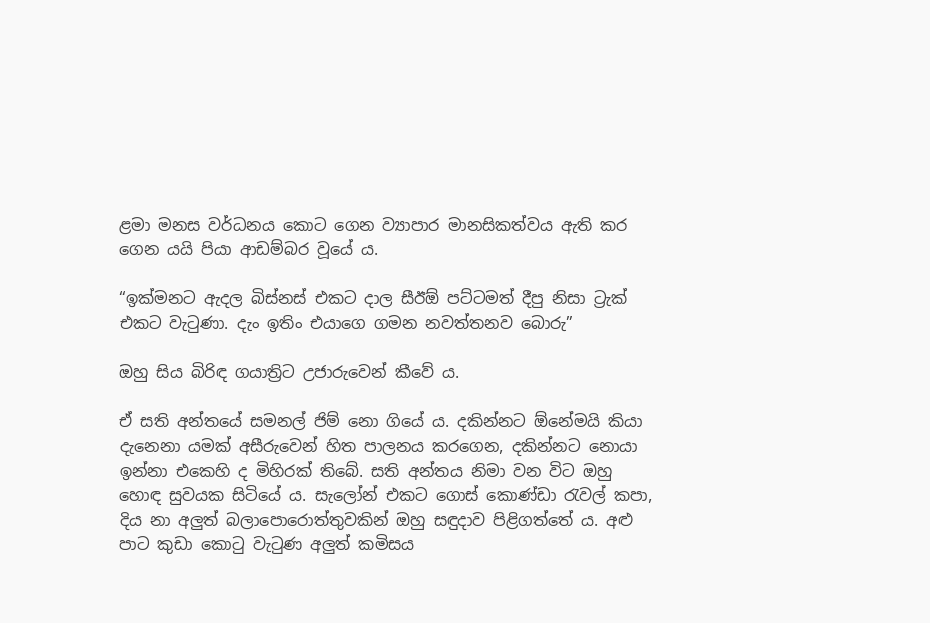ළමා මනස වර්ධනය කොට ගෙන ව්‍යාපාර මානසිකත්වය ඇති කර ගෙන යයි පියා ආඩම්බර වූයේ ය.

“ඉක්මනට ඇදල බිස්නස් එකට දාල සීඊඕ පට්ටමත් දීපු නිසා ට්‍රැක් එකට වැටුණා. දැං ඉතිං එයාගෙ ගමන නවත්තනව බොරු”

ඔහු සිය බිරිඳ ගයාත්‍රිට උජාරුවෙන් කීවේ ය.

ඒ සති අන්තයේ සමනල් ජිම් නො ගියේ ය. දකින්නට ඕනේමයි කියා දැනෙනා යමක් අසීරුවෙන් හිත පාලනය කරගෙන, දකින්නට නොයා ඉන්නා එකෙහි ද මිහිරක් තිබේ. සති අන්තය නිමා වන විට ඔහු හොඳ සුවයක සිටියේ ය. සැලෝන් එකට ගොස් කොණ්ඩා රැවල් කපා, දිය නා අලුත් බලාපොරොත්තුවකින් ඔහු සඳුදාව පිළිගත්තේ ය. අළු පාට කුඩා කොටු වැටුණ අලුත් කමිසය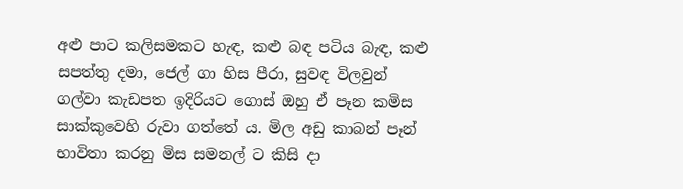අළු පාට කලිසමකට හැඳ, කළු බඳ පටිය බැඳ, කළු සපත්තු දමා, ජෙල් ගා හිස පීරා, සුවඳ විලවුන් ගල්වා කැඩපත ඉදිරියට ගොස් ඔහු ඒ පෑන කමිස සාක්කුවෙහි රුවා ගත්තේ ය. මිල අඩු කාබන් පෑන් භාවිතා කරනු මිස සමනල් ට කිසි දා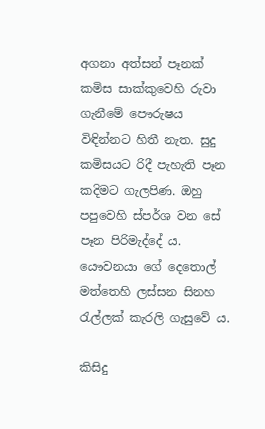අගනා අත්සන් පෑනක් කමිස සාක්කුවෙහි රුවා ගැනීමේ පෞරුෂය විඳින්නට හිතී නැත. සුදු කමිසයට රිදී පැහැති පෑන කදිමට ගැලපිණ. ඔහු පපුවෙහි ස්පර්ශ වන සේ පෑන පිරිමැද්දේ ය. යෞවනයා ගේ දෙතොල් මත්තෙහි ලස්සන සිනහ රැල්ලක් කැරලි ගැසුවේ ය.

කිසිදු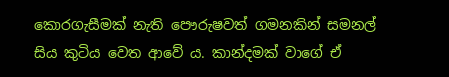කොරගැසීමක් නැති පෞරුෂවත් ගමනකින් සමනල් සිය කුටිය වෙත ආවේ ය. කාන්දමක් වාගේ ඒ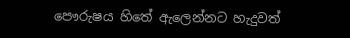පෞරුෂය හිතේ ඇලෙන්නට හැදුවත්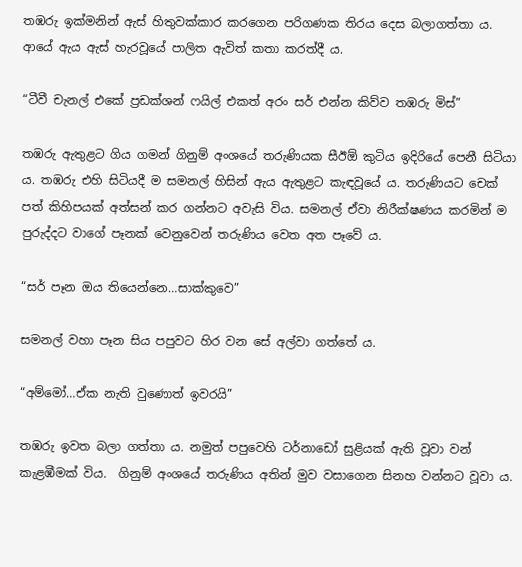තඹරු ඉක්මනින් ඇස් හිතුවක්කාර කරගෙන පරිගණක තිරය දෙස බලාගත්තා ය. ආයේ ඇය ඇස් හැරවූයේ පාලිත ඇවිත් කතා කරත්දී ය.

“ටීවී චැනල් එකේ ප්‍රඩක්‍ශන් ෆයිල් එකත් අරං සර් එන්න කිව්ව තඹරු මිස්”

තඹරු ඇතුළට ගිය ගමන් ගිනුම් අංශයේ තරුණියක සීඊඕ කුටිය ඉදිරියේ පෙනී සිටියා ය. තඹරු එහි සිටියදී ම සමනල් හිසින් ඇය ඇතුළට කැඳවූයේ ය. තරුණියට චෙක් පත් කිහිපයක් අත්සන් කර ගන්නට අවැසි විය. සමනල් ඒවා නිරීක්ෂණය කරමින් ම පුරුද්දට වාගේ පෑනක් වෙනුවෙන් තරුණිය වෙත අත පෑවේ ය.

“සර් පෑන ඔය තියෙන්නෙ…සාක්කුවෙ”

සමනල් වහා පෑන සිය පපුවට හිර වන සේ අල්වා ගත්තේ ය.

“අම්මෝ…ඒක නැති වුණොත් ඉවරයි”

තඹරු ඉවත බලා ගත්තා ය. නමුත් පපුවෙහි ටර්නාඩෝ සුළියක් ඇති වූවා වන් කැළඹීමක් විය.  ගිනුම් අංශයේ තරුණිය අතින් මුව වසාගෙන සිනහ වන්නට වූවා ය.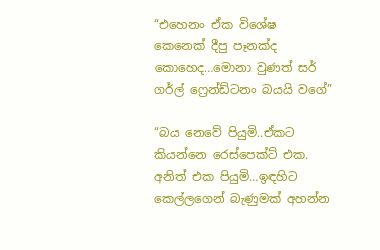“එහෙනං ඒක විශේෂ කෙනෙක් දීපු පෑනක්ද කොහෙද…මොනා වුණත් සර් ගර්ල් ෆ්‍රෙන්ඩ්ටනං බයයි වගේ”

“බය නෙවේ පියුමි..ඒකට කියන්නෙ රෙස්පෙක්ට් එක. අනිත් එක පියුමි…ඉඳහිට කෙල්ලගෙන් බැණුමක් අහන්න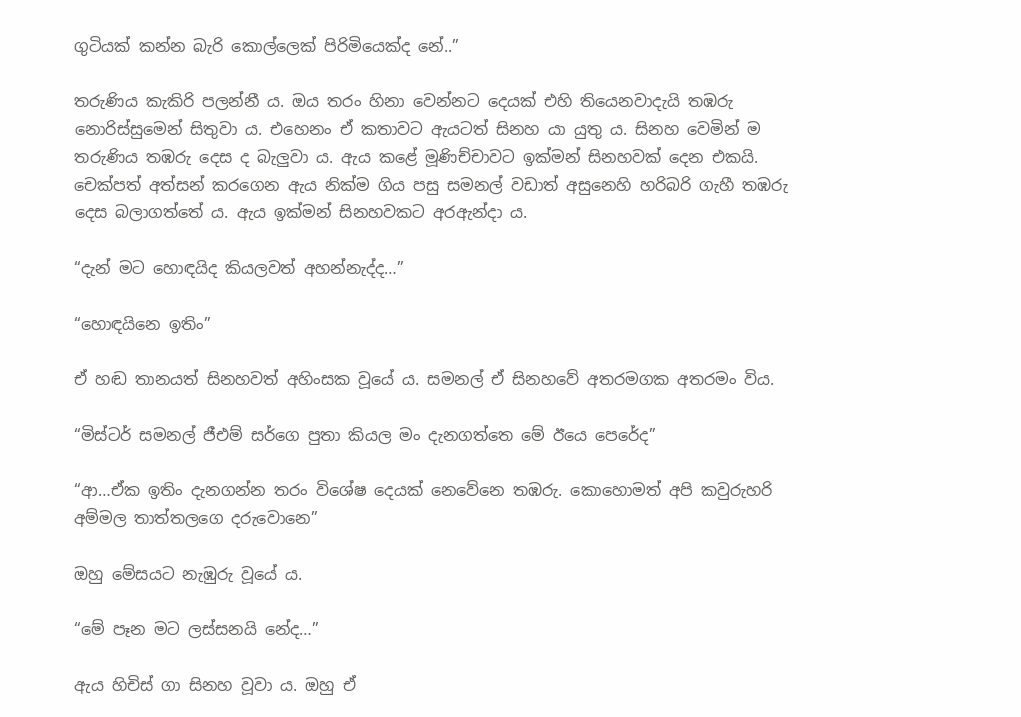ගුටියක් කන්න බැරි කොල්ලෙක් පිරිමියෙක්ද නේ..”

තරුණිය කැකිරි පලන්නී ය. ඔය තරං හිනා වෙන්නට දෙයක් එහි තියෙනවාදැයි තඹරු නොරිස්සුමෙන් සිතුවා ය. එහෙනං ඒ කතාවට ඇයටත් සිනහ යා යුතු ය. සිනහ වෙමින් ම තරුණිය තඹරු දෙස ද බැලුවා ය. ඇය කළේ මූණිච්චාවට ඉක්මන් සිනහවක් දෙන එකයි. චෙක්පත් අත්සන් කරගෙන ඇය නික්ම ගිය පසු සමනල් වඩාත් අසුනෙහි හරිබරි ගැහී තඹරු දෙස බලාගත්තේ ය. ඇය ඉක්මන් සිනහවකට අරඇන්දා ය.

“දැන් මට හොඳයිද කියලවත් අහන්නැද්ද…”

“හොඳයිනෙ ඉතිං”

ඒ හඬ තානයත් සිනහවත් අහිංසක වූයේ ය. සමනල් ඒ සිනහවේ අතරමගක අතරමං විය.

“මිස්ටර් සමනල් ජීඑම් සර්ගෙ පුතා කියල මං දැනගත්තෙ මේ ඊයෙ පෙරේද”

“ආ…ඒක ඉතිං දැනගන්න තරං විශේෂ දෙයක් නෙවේනෙ තඹරු. කොහොමත් අපි කවුරුහරි අම්මල තාත්තලගෙ දරුවොනෙ”

ඔහු මේසයට නැඹුරු වූයේ ය.

“මේ පෑන මට ලස්සනයි නේද…”

ඇය හිචිස් ගා සිනහ වූවා ය. ඔහු ඒ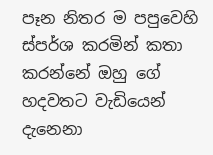පෑන නිතර ම පපුවෙහි ස්පර්ශ කරමින් කතා කරන්නේ ඔහු ගේ හදවතට වැඩියෙන් දැනෙනා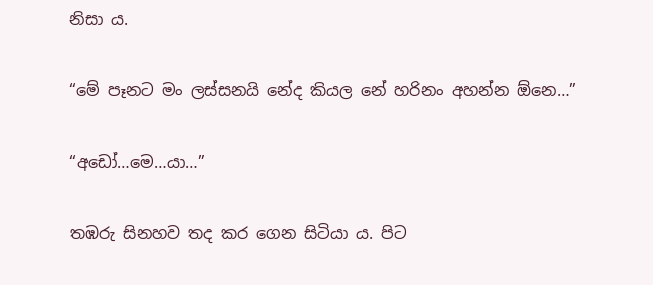නිසා ය.

“මේ පෑනට මං ලස්සනයි නේද කියල නේ හරිනං අහන්න ඕනෙ…”

“අඩෝ…මෙ…යා…”

තඹරු සිනහව තද කර ගෙන සිටියා ය. පිට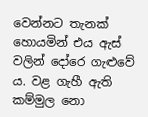වෙන්නට තැනක් හොයමින් එය ඇස් වලින් දෝරෙ ගැළුවේ ය. වළ ගැහී ඇති කම්මුල නො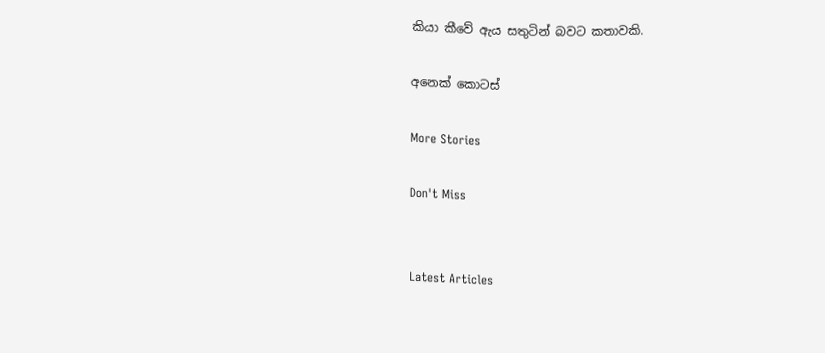කියා කීවේ ඇය සතුටින් බවට කතාවකි.

අනෙක් කොටස්

More Stories

Don't Miss


Latest Articles